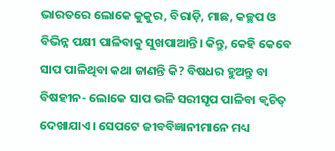ଭାରତରେ ଲୋକେ କୁକୁର, ବିରାଡ଼ି, ମାଛ, କଚ୍ଛପ ଓ ବିଭିନ୍ନ ପକ୍ଷୀ ପାଳିବାକୁ ସୁଖପାଆନ୍ତି। କିନ୍ତୁ, କେହି କେବେ ସାପ ପାଳିଥିବା କଥା ଜାଣନ୍ତି କି? ବିଷଧର ହୁଅନ୍ତୁ ବା ବିଷହୀନ- ଲୋକେ ସାପ ଭଳି ସରୀସୃପ ପାଳିବା କ୍ବଚିତ୍ ଦେଖାଯାଏ। ସେପଟେ ଜୀବବିଜ୍ଞାନୀମାନେ ମଧ୍ୟ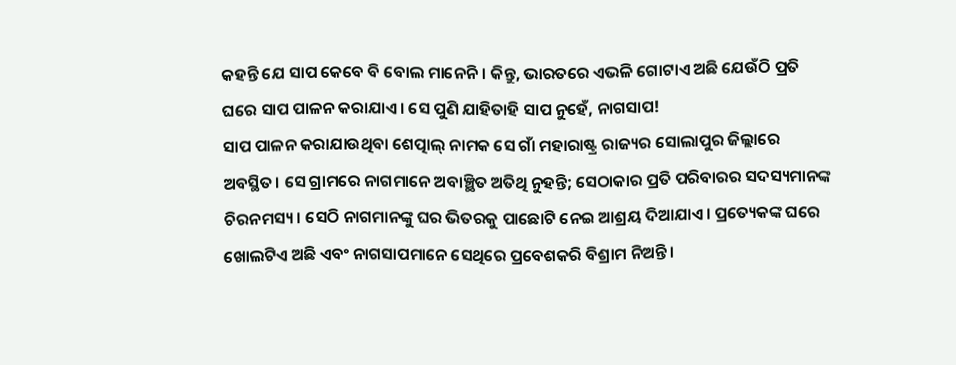କହନ୍ତି ଯେ ସାପ କେବେ ବି ବୋଲ ମାନେନି। କିନ୍ତୁ, ଭାରତରେ ଏଭଳି ଗୋଟାଏ ଅଛି ଯେଉଁଠି ପ୍ରତି ଘରେ ସାପ ପାଳନ କରାଯାଏ। ସେ ପୁଣି ଯାହିତାହି ସାପ ନୁହେଁ, ନାଗସାପ!
ସାପ ପାଳନ କରାଯାଉଥିବା ଶେତ୍ପାଲ୍ ନାମକ ସେ ଗାଁ ମହାରାଷ୍ଟ୍ର ରାଜ୍ୟର ସୋଲାପୁର ଜିଲ୍ଲାରେ ଅବସ୍ଥିତ। ସେ ଗ୍ରାମରେ ନାଗମାନେ ଅବାଞ୍ଛିତ ଅତିଥି ନୁହନ୍ତି; ସେଠାକାର ପ୍ରତି ପରିବାରର ସଦସ୍ୟମାନଙ୍କ ଚିରନମସ୍ୟ। ସେଠି ନାଗମାନଙ୍କୁ ଘର ଭିତରକୁ ପାଛୋଟି ନେଇ ଆଶ୍ରୟ ଦିଆଯାଏ। ପ୍ରତ୍ୟେକଙ୍କ ଘରେ ଖୋଲଟିଏ ଅଛି ଏବଂ ନାଗସାପମାନେ ସେଥିରେ ପ୍ରବେଶକରି ବିଶ୍ରାମ ନିଅନ୍ତି।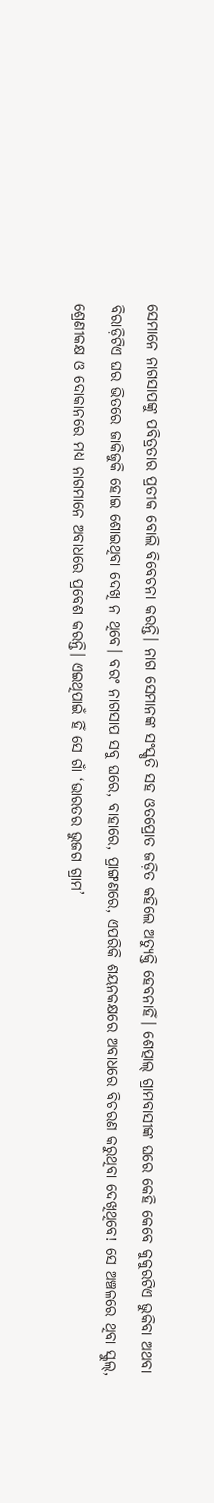ସେମାନେ ନାଗସାପଙ୍କୁ ପବିତ୍ରତାର ପ୍ରତୀକ ବୋଲି ବିବେଚନା କରନ୍ତି। ନାଗ ସେମାନଙ୍କ ସଂସ୍କୃତି ସହ ଓତପ୍ରୋତ ଜଡ଼ିତ କହିଲେ ଅତ୍ୟୁକ୍ତି ହେବନାହିଁ। ଶେତ୍ପାଲ୍ ଗ୍ରାମବାସୀଙ୍କ ଘରେ କେହି କେବେ କୁକୁରଟିଏ ଭୁକିବା ଅଥବା ବିରାଡ଼ିଟିଏ ଘର ଭିତରେ ଜାକିଜୁକି ହୋଇ ଶୋଇଥିବା ଦେଖି ନ ଥିବେ। ବରଂ ନାଗସାପ ସବୁ ଘରେ, ବାହାରେ, ପ୍ରାଙ୍ଗଣରେ, ଏପରିକି ଶୟନକକ୍ଷରେ ଅବାଧରେ ବିଚରଣ କରୁଥିବା ଦେଖିଥିବେ! ସେ ଅଞ୍ଚଳରେ ଥିବା ସ୍କୁଲ୍, ଶ୍ରେଣୀକକ୍ଷ ଓ ଦୋକାନରେ ମଧ୍ୟ ନାଗମାନେ ଅବାଧରେ ପ୍ରବେଶ କରନ୍ତି। ଏଇଥିପାଇଁ ହିଁ ସେ ଗାଁ ‘ଭାରତର ଭୁଜଗ ଗ୍ରାମ’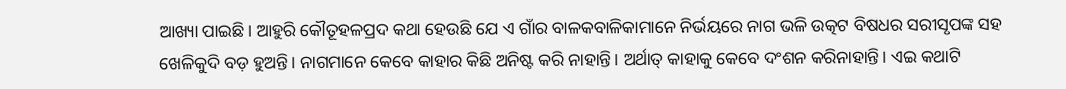ଆଖ୍ୟା ପାଇଛି। ଆହୁରି କୌତୂହଳପ୍ରଦ କଥା ହେଉଛି ଯେ ଏ ଗାଁର ବାଳକବାଳିକାମାନେ ନିର୍ଭୟରେ ନାଗ ଭଳି ଉତ୍କଟ ବିଷଧର ସରୀସୃପଙ୍କ ସହ ଖେଳିକୁଦି ବଡ଼ ହୁଅନ୍ତି। ନାଗମାନେ କେବେ କାହାର କିଛି ଅନିଷ୍ଟ କରି ନାହାନ୍ତି। ଅର୍ଥାତ୍ କାହାକୁ କେବେ ଦଂଶନ କରିନାହାନ୍ତି। ଏଇ କଥାଟି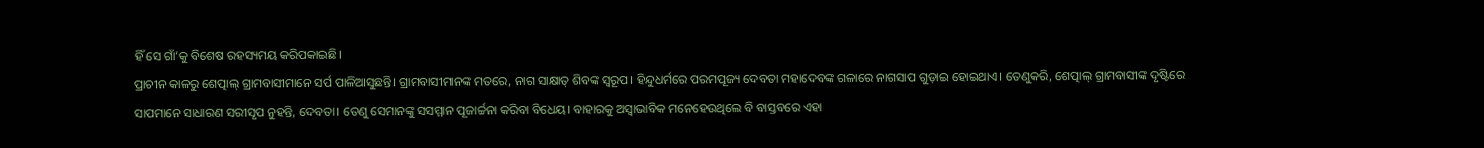ହିଁ ସେ ଗାଁ’କୁ ବିଶେଷ ରହସ୍ୟମୟ କରିପକାଇଛି।
ପ୍ରାଚୀନ କାଳରୁ ଶେତ୍ପାଲ୍ ଗ୍ରାମବାସୀମାନେ ସର୍ପ ପାଳିଆସୁଛନ୍ତି। ଗ୍ରାମବାସୀମାନଙ୍କ ମତରେ, ନାଗ ସାକ୍ଷାତ୍ ଶିବଙ୍କ ସ୍ବରୂପ। ହିନ୍ଦୁଧର୍ମରେ ପରମପୂଜ୍ୟ ଦେବତା ମହାଦେବଙ୍କ ଗଳାରେ ନାଗସାପ ଗୁଡ଼ାଇ ହୋଇଥାଏ। ତେଣୁକରି, ଶେତ୍ପାଲ୍ ଗ୍ରାମବାସୀଙ୍କ ଦୃଷ୍ଟିରେ ସାପମାନେ ସାଧାରଣ ସରୀସୃପ ନୁହନ୍ତି, ଦେବତା। ତେଣୁ ସେମାନଙ୍କୁ ସସମ୍ମାନ ପୂଜାର୍ଚ୍ଚନା କରିବା ବିଧେୟ। ବାହାରକୁ ଅସ୍ବାଭାବିକ ମନେହେଉଥିଲେ ବି ବାସ୍ତବରେ ଏହା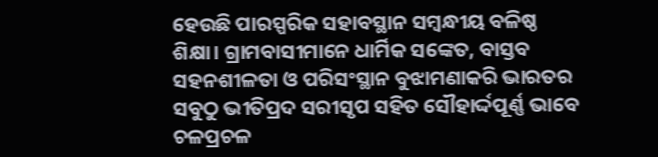ହେଉଛି ପାରସ୍ପରିକ ସହାବସ୍ଥାନ ସମ୍ବନ୍ଧୀୟ ବଳିଷ୍ଠ ଶିକ୍ଷା। ଗ୍ରାମବାସୀମାନେ ଧାର୍ମିକ ସଙ୍କେତ, ବାସ୍ତବ ସହନଶୀଳତା ଓ ପରିସଂସ୍ଥାନ ବୁଝାମଣାକରି ଭାରତର ସବୁଠୁ ଭୀତିପ୍ରଦ ସରୀସୃପ ସହିତ ସୌହାର୍ଦ୍ଦପୂର୍ଣ୍ଣ ଭାବେ ଚଳପ୍ରଚଳ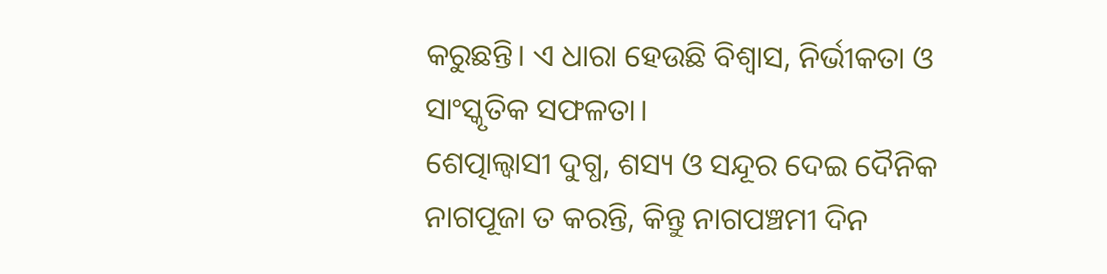କରୁଛନ୍ତି। ଏ ଧାରା ହେଉଛି ବିଶ୍ବାସ, ନିର୍ଭୀକତା ଓ ସାଂସ୍କୃତିକ ସଫଳତା।
ଶେତ୍ପାଲ୍ବାସୀ ଦୁଗ୍ଧ, ଶସ୍ୟ ଓ ସନ୍ଦୂର ଦେଇ ଦୈନିକ ନାଗପୂଜା ତ କରନ୍ତି, କିନ୍ତୁ ନାଗପଞ୍ଚମୀ ଦିନ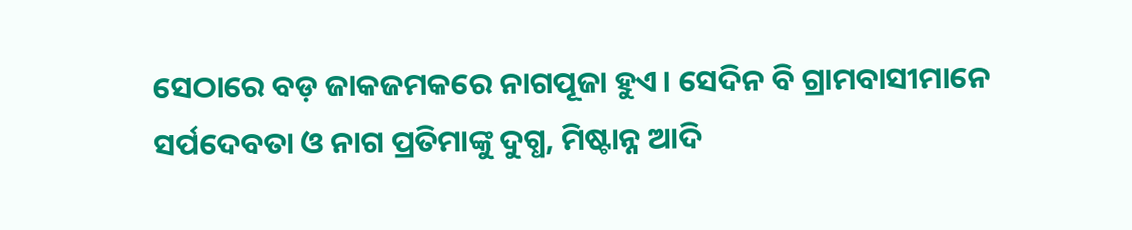ସେଠାରେ ବଡ଼ ଜାକଜମକରେ ନାଗପୂଜା ହୁଏ। ସେଦିନ ବି ଗ୍ରାମବାସୀମାନେ ସର୍ପଦେବତା ଓ ନାଗ ପ୍ରତିମାଙ୍କୁ ଦୁଗ୍ଧ, ମିଷ୍ଟାନ୍ନ ଆଦି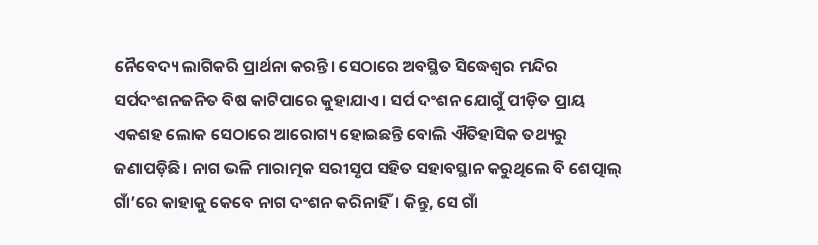ନୈବେଦ୍ୟ ଲାଗିକରି ପ୍ରାର୍ଥନା କରନ୍ତି। ସେଠାରେ ଅବସ୍ଥିତ ସିଦ୍ଧେଶ୍ବର ମନ୍ଦିର ସର୍ପଦଂଶନଜନିତ ବିଷ କାଟିପାରେ କୁହାଯାଏ। ସର୍ପ ଦଂଶନ ଯୋଗୁଁ ପୀଡ଼ିତ ପ୍ରାୟ ଏକଶହ ଲୋକ ସେଠାରେ ଆରୋଗ୍ୟ ହୋଇଛନ୍ତି ବୋଲି ଐତିହାସିକ ତଥ୍ୟରୁ ଜଣାପଡ଼ିଛି। ନାଗ ଭଳି ମାରାତ୍ମକ ସରୀସୃପ ସହିତ ସହାବସ୍ଥାନ କରୁଥିଲେ ବି ଶେତ୍ପାଲ୍ ଗାଁ’ରେ କାହାକୁ କେବେ ନାଗ ଦଂଶନ କରିନାହିଁ। କିନ୍ତୁ, ସେ ଗାଁ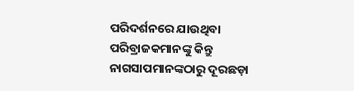ପରିଦର୍ଶନରେ ଯାଉଥିବା ପରିବ୍ରାଜକମାନଙ୍କୁ କିନ୍ତୁ ନାଗସାପମାନଙ୍କଠାରୁ ଦୂରଛଡ଼ା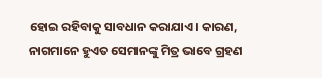ହୋଇ ରହିବାକୁ ସାବଧାନ କରାଯାଏ। କାରଣ, ନାଗମାନେ ହୁଏତ ସେମାନଙ୍କୁ ମିତ୍ର ଭାବେ ଗ୍ରହଣ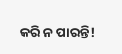କରି ନ ପାରନ୍ତି!